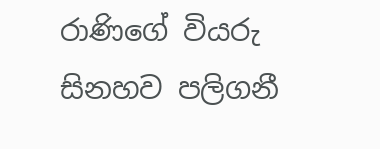රාණිගේ වියරු සිනහව පලිගනී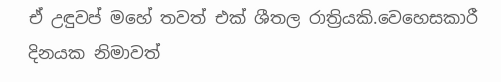ඒ උඳුවප් මහේ තවත් එක් ශීතල රාත්‍රියකි.වෙහෙසකාරී දිනයක නිමාවත්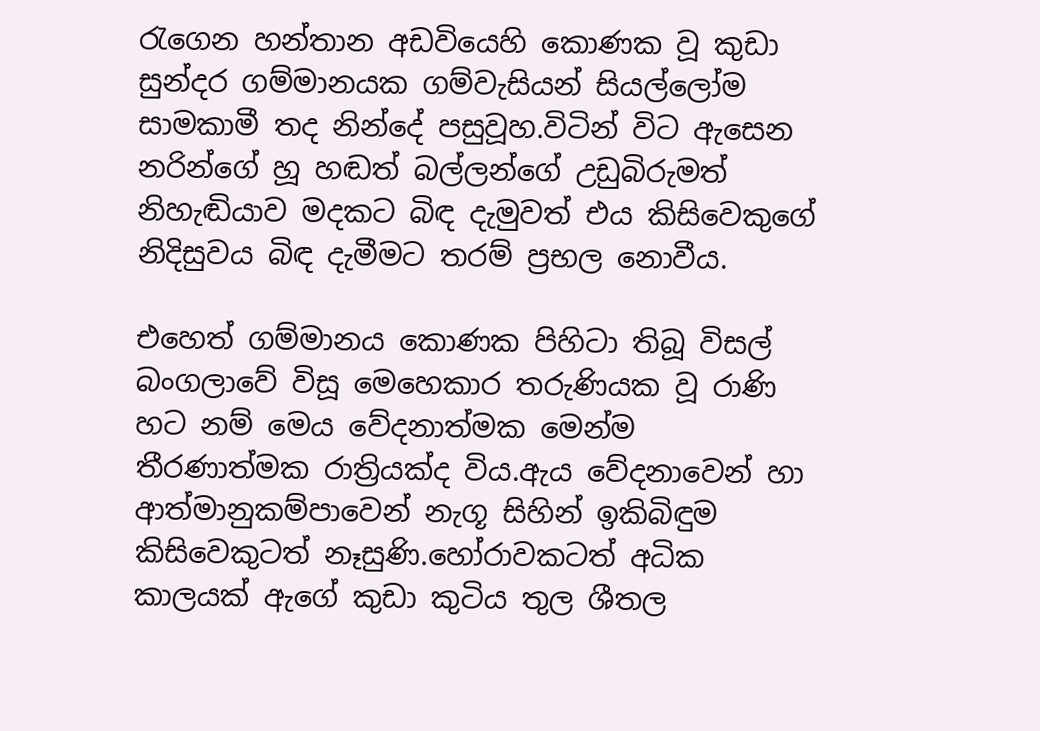රැගෙන හන්තාන අඩවියෙහි කොණක වූ කුඩා සුන්දර ගම්මානයක ගම්වැසියන් සියල්ලෝම සාමකාමී තද නින්දේ පසුවූහ.විටින් විට ඇසෙන නරින්ගේ හූ හඬත් බල්ලන්ගේ උඩුබිරුමත් නිහැඬියාව මදකට බිඳ දැමුවත් එය කිසිවෙකුගේ නිදිසුවය බිඳ දැමීමට තරම් ප්‍රභල නොවීය.

එහෙත් ගම්මානය කොණක පිහිටා තිබූ විසල් බංගලාවේ විසූ මෙහෙකාර තරුණියක වූ රාණි හට නම් මෙය වේදනාත්මක මෙන්ම තීරණාත්මක රාත්‍රියක්ද විය.ඇය වේදනාවෙන් හා ආත්මානුකම්පාවෙන් නැගූ සිහින් ඉකිබිඳුම කිසිවෙකුටත් නෑසුණි.හෝරාවකටත් අධික කාලයක් ඇගේ කුඩා කුටිය තුල ශීතල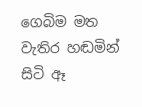ගෙබිම මත වැතිර හඬමින් සිටි ඈ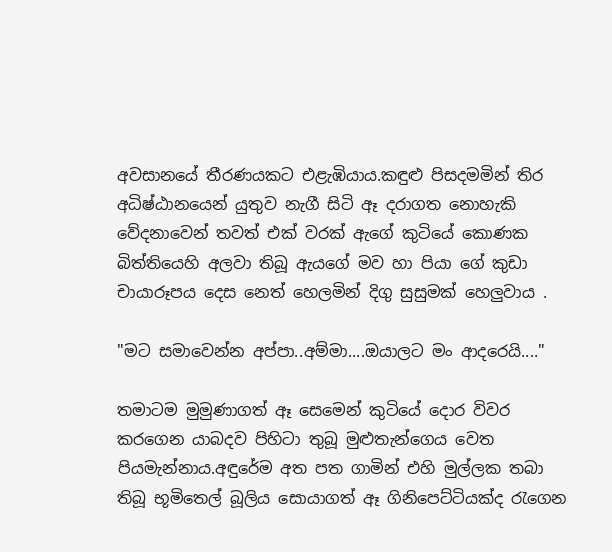අවසානයේ තීරණයකට එළැඹියාය.කඳුළු පිසදමමින් තිර අධිෂ්ඨානයෙන් යුතුව නැගී සිටි ඈ දරාගත නොහැකි වේදනාවෙන් තවත් එක් වරක් ඇගේ කුටියේ කොණක බිත්තියෙහි අලවා තිබූ ඇයගේ මව හා පියා ගේ කුඩා චායාරූපය දෙස නෙත් හෙලමින් දිගු සුසුමක් හෙලුවාය .

"මට සමාවෙන්න අප්පා..අම්මා....ඔයාලට මං ආදරෙයි...."

තමාටම මුමුණාගත් ඈ සෙමෙන් කුටියේ දොර විවර කරගෙන යාබදව පිහිටා තුබූ මුළුතැන්ගෙය වෙත පියමැන්නාය.අඳුරේම අත පත ගාමින් එහි මුල්ලක තබා තිබූ භූමිතෙල් බූලිය සොයාගත් ඈ ගිනිපෙට්ටියක්ද රැගෙන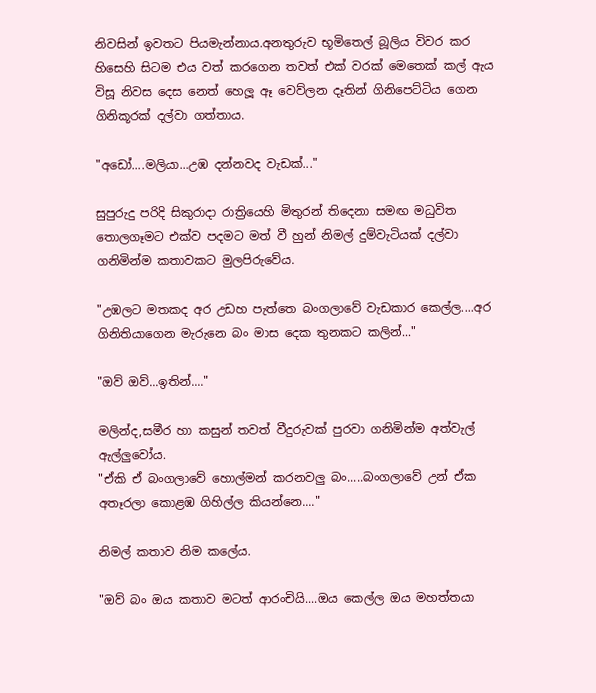නිවසින් ඉවතට පියමැන්නාය.අනතුරුව භූමිතෙල් බූලිය විවර කර හිසෙහි සිටම එය වත් කරගෙන තවත් එක් වරක් මෙතෙක් කල් ඇය විසූ නිවස දෙස නෙත් හෙලූ ඈ වෙව්ලන දෑතින් ගිනිපෙට්ටිය ගෙන ගිනිකූරක් දල්වා ගත්තාය.

"අඩෝ....මලියා...උඹ දන්නවද වැඩක්..."

සුපුරුදු පරිදි සිකුරාදා රාත්‍රියෙහි මිතුරන් තිදෙනා සමඟ මධුවිත තොලගෑමට එක්ව පදමට මත් වී හුන් නිමල් දුම්වැටියක් දල්වා ගනිමින්ම කතාවකට මුලපිරුවේය.

"උඹලට මතකද අර උඩහ පැත්තෙ බංගලාවේ වැඩකාර කෙල්ල....අර ගිනිතියාගෙන මැරුනෙ බං මාස දෙක තුනකට කලින්..."

"ඔව් ඔව්...ඉතින්...."

මලින්ද,සමීර හා කසුන් තවත් වීදුරුවක් පුරවා ගනිමින්ම අත්වැල් ඇල්ලුවෝය.
"ඒකි ඒ බංගලාවේ හොල්මන් කරනවලු බං.....බංගලාවේ උන් ඒක අතෑරලා කොළඹ ගිහිල්ල කියන්නෙ...."

නිමල් කතාව නිම කලේය.

"ඔව් බං ඔය කතාව මටත් ආරංචියි....ඔය කෙල්ල ඔය මහත්තයා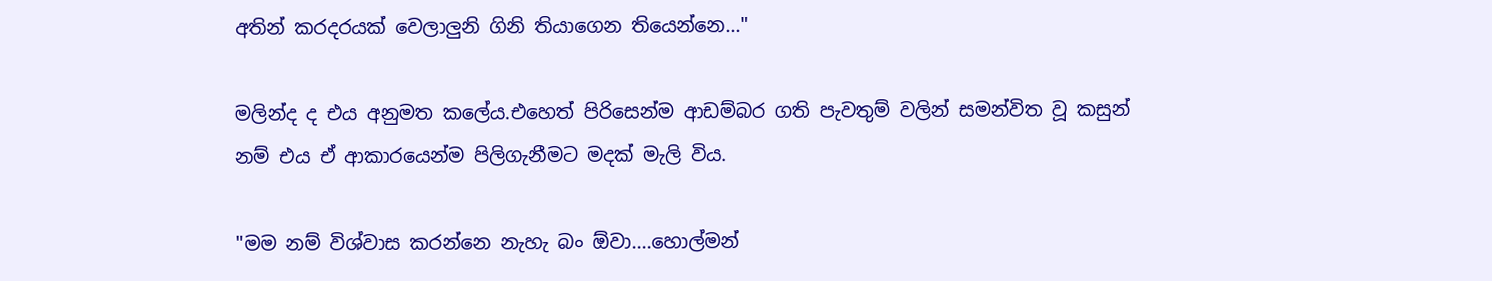අතින් කරදරයක් වෙලාලුනි ගිනි තියාගෙන තියෙන්නෙ..."

මලින්ද ද එය අනුමත කලේය.එහෙත් පිරිසෙන්ම ආඩම්බර ගති පැවතුම් වලින් සමන්විත වූ කසුන් නම් එය ඒ ආකාරයෙන්ම පිලිගැනීමට මදක් මැලි විය.

"මම නම් විශ්වාස කරන්නෙ නැහැ බං ඕවා....හොල්මන්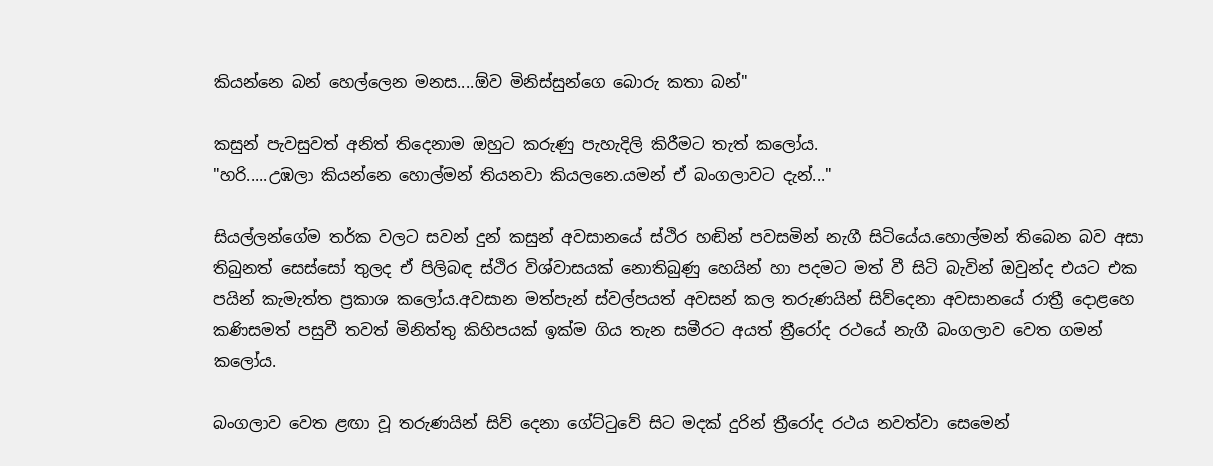කියන්නෙ බන් හෙල්ලෙන මනස....ඕව මිනිස්සුන්ගෙ බොරු කතා බන්"

කසුන් පැවසුවත් අනිත් තිදෙනාම ඔහුට කරුණු පැහැදිලි කිරීමට තැත් කලෝය.
"හරි.....උඹලා කියන්නෙ හොල්මන් තියනවා කියලනෙ.යමන් ඒ බංගලාවට දැන්..."

සියල්ලන්ගේම තර්ක වලට සවන් දුන් කසුන් අවසානයේ ස්ථිර හඬින් පවසමින් නැගී සිටියේය.හොල්මන් තිබෙන බව අසා තිබුනත් සෙස්සෝ තුලද ඒ පිලිබඳ ස්ථිර විශ්වාසයක් නොතිබුණු හෙයින් හා පදමට මත් වී සිටි බැවින් ඔවුන්ද එයට එක පයින් කැමැත්ත ප්‍රකාශ කලෝය.අවසාන මත්පැන් ස්වල්පයත් අවසන් කල තරුණයින් සිව්දෙනා අවසානයේ රාත්‍රී දොළහෙ කණිසමත් පසුවී තවත් මිනිත්තු කිහිපයක් ඉක්ම ගිය තැන සමීරට අයත් ත්‍රීරෝද රථයේ නැගී බංගලාව වෙත ගමන් කලෝය.

බංගලාව වෙත ළඟා වූ තරුණයින් සිව් දෙනා ගේට්ටුවේ සිට මදක් දුරින් ත්‍රීරෝද රථය නවත්වා සෙමෙන්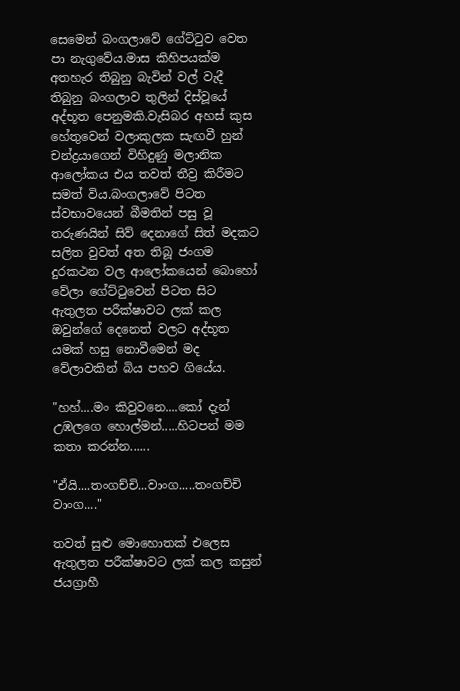සෙමෙන් බංගලාවේ ගේට්ටුව වෙත පා නැගුවේය.මාස කිහිපයක්ම අතහැර තිබුනු බැවින් වල් වැදී තිබුනු බංගලාව තුලින් දිස්වූයේ අද්භූත පෙනුමකි.වැසිබර අහස් කුස හේතුවෙන් වලාකුලක සැඟවී හුන් චන්ද්‍රයාගෙන් විහිදුණු මලානික ආලෝකය එය තවත් තීව්‍ර කිරීමට සමත් විය.බංගලාවේ පිටත ස්වභාවයෙන් බීමතින් පසු වූ තරුණයින් සිව් දෙනාගේ සිත් මදකට සලිත වුවත් අත තිබූ ජංගම දුරකථන වල ආලෝකයෙන් බොහෝ වේලා ගේට්ටුවෙන් පිටත සිට ඇතුලත පරීක්ෂාවට ලක් කල ඔවුන්ගේ දෙනෙත් වලට අද්භූත යමක් හසු නොවීමෙන් මද වේලාවකින් බිය පහව ගියේය.

"හහ්....මං කිවුවනෙ....කෝ දැන් උඹලගෙ හොල්මන්.....හිටපන් මම කතා කරන්න......

"ඒයි....තංගච්චි...වාංග.....තංගච්චි වාංග...."

තවත් සුළු මොහොතක් එලෙස ඇතුලත පරීක්ෂාවට ලක් කල කසුන් ජයග්‍රාහී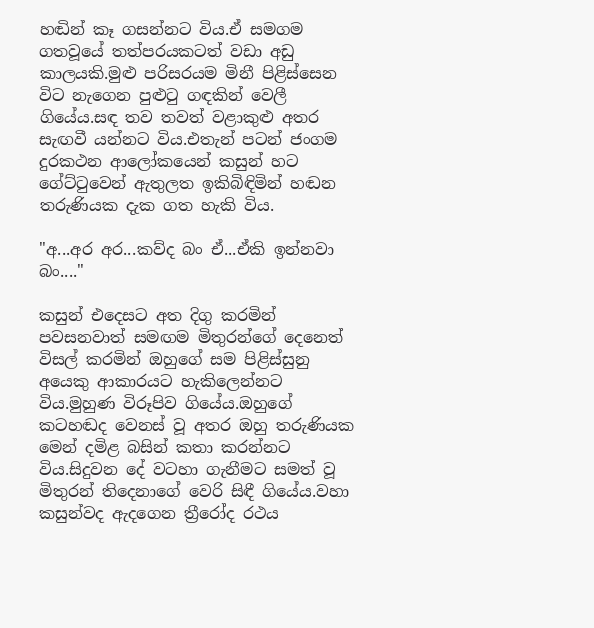හඬින් කෑ ගසන්නට විය.ඒ සමගම ගතවූයේ තත්පරයකටත් වඩා අඩු කාලයකි.මුළු පරිසරයම මිනී පිළිස්සෙන විට නැගෙන පුළුටු ගඳකින් වෙලී ගියේය.සඳ තව තවත් වළාකුළු අතර සැඟවී යන්නට විය.එතැන් පටන් ජංගම දුරකථන ආලෝකයෙන් කසුන් හට ගේට්ටුවෙන් ඇතුලත ඉකිබිඳිමින් හඬන තරුණියක දැක ගත හැකි විය.

"අ...අර අර...කව්ද බං ඒ...ඒකි ඉන්නවා බං...."

කසුන් එදෙසට අත දිගු කරමින් පවසනවාත් සමඟම මිතුරන්ගේ දෙනෙත් විසල් කරමින් ඔහුගේ සම පිළිස්සුනු අයෙකු ආකාරයට හැකිලෙන්නට විය.මුහුණ විරූපිව ගියේය.ඔහුගේ කටහඬද වෙනස් වූ අතර ඔහු තරුණියක මෙන් දමිළ බසින් කතා කරන්නට විය.සිදුවන දේ වටහා ගැනීමට සමත් වූ මිතුරන් තිදෙනාගේ වෙරි සිඳී ගියේය.වහා කසුන්වද ඇදගෙන ත්‍රීරෝද රථය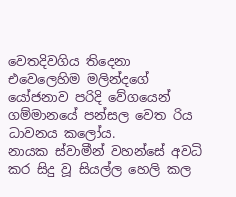වෙතදිවගිය තිදෙනා එවෙලෙහිම මලින්දගේ යෝජනාව පරිදි වේගයෙන් ගම්මානයේ පන්සල වෙත රිය ධාවනය කලෝය.
නායක ස්වාමීන් වහන්සේ අවධි කර සිදු වූ සියල්ල හෙලි කල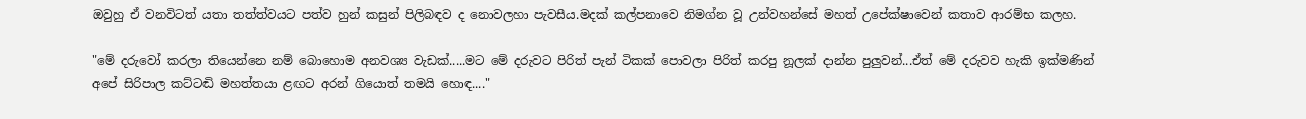ඔවුහු ඒ වනවිටත් යතා තත්ත්වයට පත්ව හුන් කසුන් පිලිබඳව ද නොවලහා පැවසීය.මදක් කල්පනාවෙ නිමග්න වූ උන්වහන්සේ මහත් උපේක්ෂාවෙන් කතාව ආරම්භ කලහ.

"මේ දරුවෝ කරලා තියෙන්නෙ නම් බොහොම අනවශ්‍ය වැඩක්.....මට මේ දරුවට පිරිත් පැන් ටිකක් පොවලා පිරිත් කරපු නූලක් දාන්න පුලුවන්...ඒත් මේ දරුවව හැකි ඉක්මණින් අපේ සිරිපාල කට්ටඬි මහත්තයා ළඟට අරන් ගියොත් තමයි හොඳ...."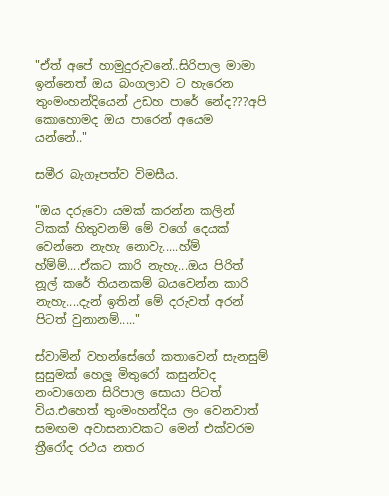"ඒත් අපේ හාමුදුරුවනේ..සිරිපාල මාමා ඉන්නෙත් ඔය බංගලාව ට හැරෙන තුංමංහන්දියෙන් උඩහ පාරේ නේද???අපි කොහොමද ඔය පාරෙන් අයෙම යන්නේ.."

සමීර බැගෑපත්ව විමසීය.

"ඔය දරුවො යමක් කරන්න කලින් ටිකක් හිතුවනම් මේ වගේ දෙයක් වෙන්නෙ නැහැ නොවැ.....හ්ම් හ්ම්ම්....ඒකට කාරි නැහැ...ඔය පිරිත් නූල් කරේ තියනකම් බයවෙන්න කාරි නැහැ....දැන් ඉතින් මේ දරුවත් අරන් පිටත් වුනානම්....."

ස්වාමින් වහන්සේගේ කතාවෙන් සැනසුම් සුසුමක් හෙලූ මිතුරෝ කසුන්වද නංවාගෙන සිරිපාල සොයා පිටත් විය.එහෙත් තුංමංහන්දිය ලං වෙනවාත් සමඟම අවාසනාවකට මෙන් එක්වරම ත්‍රීරෝද රථය නතර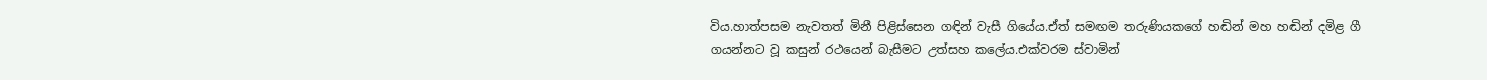විය.හාත්පසම නැවතත් මිනී පිළිස්සෙන ගඳින් වැසී ගියේය.ඒත් සමඟම තරුණියකගේ හඬින් මහ හඬින් දමිළ ගී ගයන්නට වූ කසුන් රථයෙන් බැසීමට උත්සහ කලේය.එක්වරම ස්වාමින්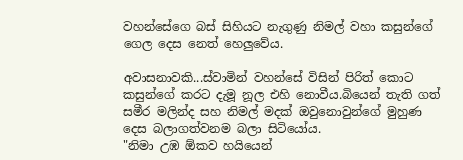වහන්සේගෙ බස් සිහියට නැගුණු නිමල් වහා කසුන්ගේ ගෙල දෙස නෙත් හෙලුවේය.

අවාසනාවකි...ස්වාමින් වහන්සේ විසින් පිරිත් කොට කසුන්ගේ කරට දැමූ නූල එහි නොවීය.බියෙන් තැති ගත් සමීර මලින්ද සහ නිමල් මදක් ඔවුනොවුන්ගේ මුහුණ දෙස බලාගත්වනම බලා සිටියෝය.
"නිමා උඹ ඕකව හයියෙන්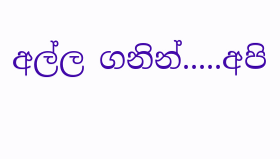අල්ල ගනින්.....අපි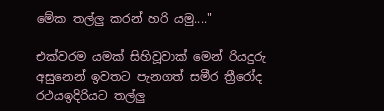මේක තල්ලු කරන් හරි යමු...."

එක්වරම යමක් සිහිවූවාක් මෙන් රියදුරු අසුනෙන් ඉවතට පැනගත් සමීර ත්‍රීරෝද රථයඉදිරියට තල්ලු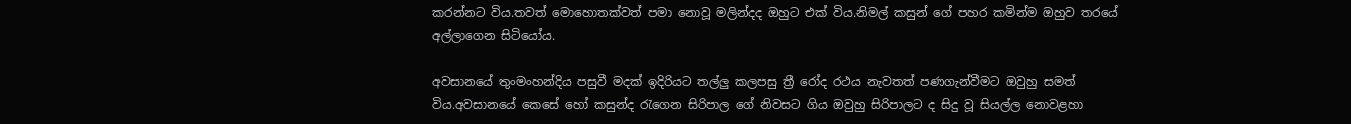කරන්නට විය.තවත් මොහොතක්වත් පමා නොවූ මලින්දද ඔහුට එක් විය.නිමල් කසුන් ගේ පහර කමින්ම ඔහුව තරයේ අල්ලාගෙන සිටියෝය.

අවසානයේ තුංමංහන්දිය පසුවී මදක් ඉදිරියට තල්ලු කලපසු ත්‍රී රෝද රථය නැවතත් පණගැන්වීමට ඔවුහු සමත් විය.අවසානයේ කෙසේ හෝ කසුන්ද රැගෙන සිරිපාල ගේ නිවසට ගිය ඔවුහු සිරිපාලට ද සිදු වූ සියල්ල නොවළහා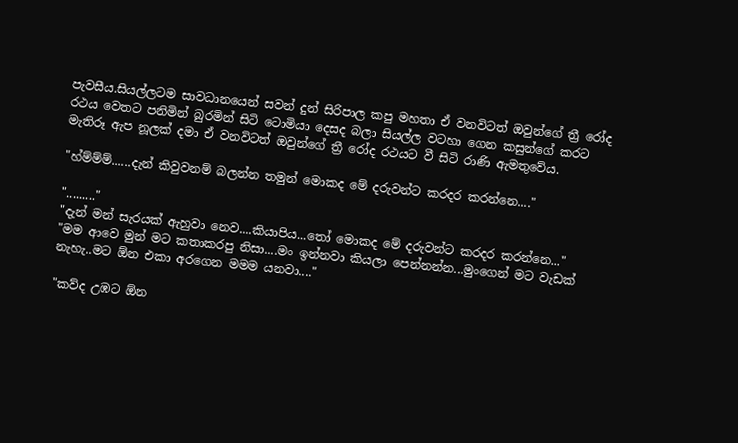පැවසීය.සියල්ලටම සාවධානයෙන් සවන් දුන් සිරිපාල කපු මහතා ඒ වනවිටත් ඔවුන්ගේ ත්‍රී රෝද රථය වෙතට පනිමින් බුරමින් සිටි ටොමියා දෙසද බලා සියල්ල වටහා ගෙන කසුන්ගේ කරට මැතිරූ ඇප නූලක් දමා ඒ වනවිටත් ඔවුන්ගේ ත්‍රී රෝද රථයට වී සිටි රාණි ඇමතුවේය.

"හ්ම්ම්ම්......දැන් කිවුවනම් බලන්න තමුන් මොකද මේ දරුවන්ට කරදර කරන්නෙ...."

"........."
"දැන් මන් සැරයක් ඇහුවා නෙව....කියාපිය...තෝ මොකද මේ දරුවන්ට කරදර කරන්නෙ..."
"මම ආවෙ මුන් මට කතාකරපු නිසා....මං ඉන්නවා කියලා පෙන්නන්න...මුංගෙන් මට වැඩක් නැහැ..මට ඕන එකා අරගෙන මමම යනවා...."

"කව්ද උඹට ඕන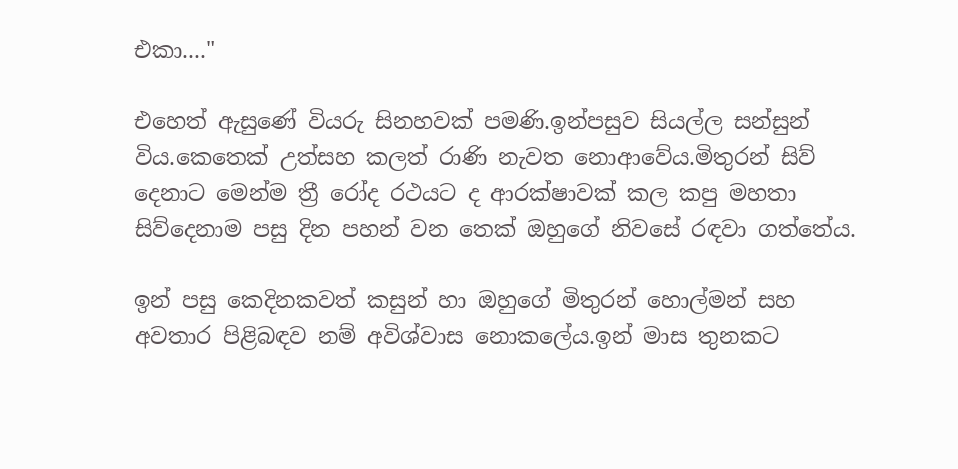එකා...."

එහෙත් ඇසුණේ වියරු සිනහවක් පමණි.ඉන්පසුව සියල්ල සන්සුන් විය.කෙතෙක් උත්සහ කලත් රාණි නැවත නොආවේය.මිතුරන් සිව් දෙනාට මෙන්ම ත්‍රී රෝද රථයට ද ආරක්ෂාවක් කල කපු මහතා සිව්දෙනාම පසු දින පහන් වන තෙක් ඔහුගේ නිවසේ රඳවා ගත්තේය.

ඉන් පසු කෙදිනකවත් කසුන් හා ඔහුගේ මිතුරන් හොල්මන් සහ අවතාර පිළිබඳව නම් අවිශ්වාස නොකලේය.ඉන් මාස තුනකට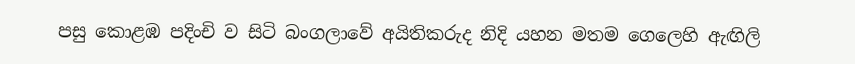පසු කොළඹ පදිංචි ව සිටි බංගලාවේ අයිතිකරුද නිදි යහන මතම ගෙලෙහි ඇඟිලි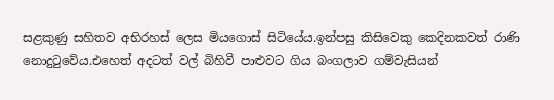සළකුණු සහිතව අභිරහස් ලෙස මියගොස් සිටියේය.ඉන්පසු කිසිවෙකු කෙදිනකවත් රාණි නොදුටුවේය.එහෙත් අදටත් වල් බිහිවී පාළුවට ගිය බංගලාව ගම්වැසියන්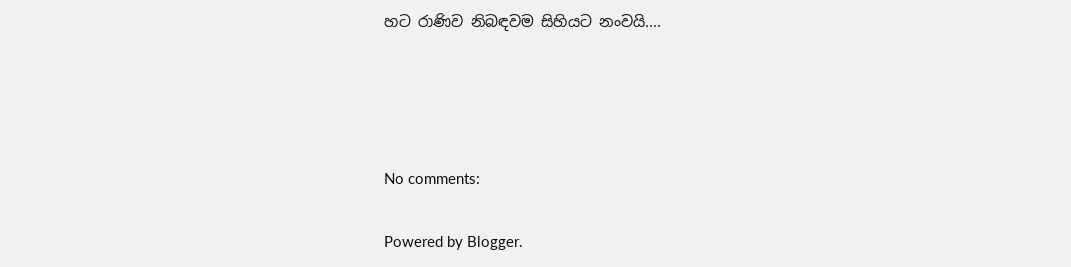හට රාණිව නිබඳවම සිහියට නංවයි....




No comments:

Powered by Blogger.